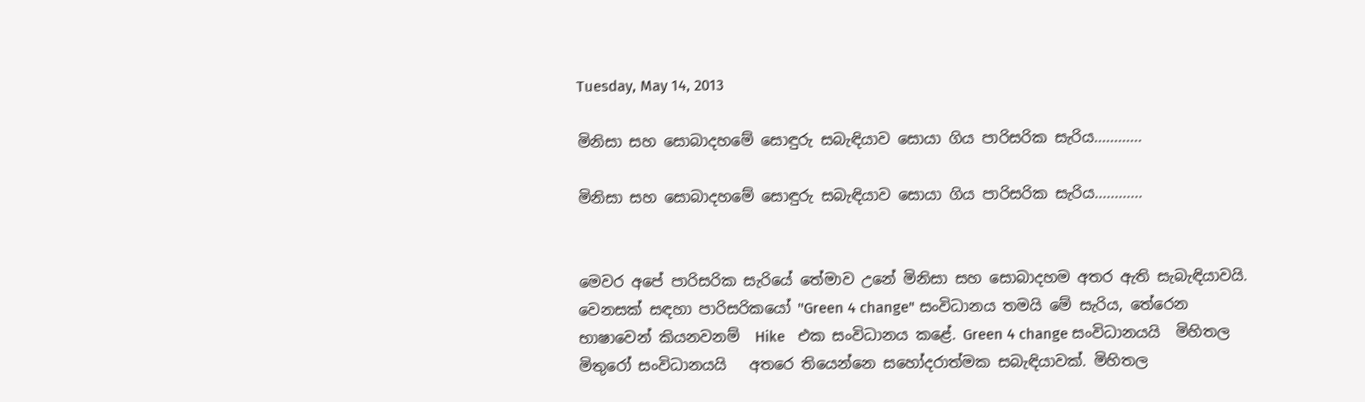Tuesday, May 14, 2013

මිනිසා සහ සොබාදහමේ සොඳුරු සබැඳියාව සොයා ගිය පාරිසරික සැරිය............

මිනිසා සහ සොබාදහමේ සොඳුරු සබැඳියාව සොයා ගිය පාරිසරික සැරිය............


මෙවර අපේ පාරිසරික සැරියේ තේමාව උනේ මිනිසා සහ සොබාදහම අතර ඇති සැබැඳියාවයි. වෙනසක් සඳහා පාරිසරිකයෝ ''Green 4 change" සංවිධානය තමයි මේ සැරිය, තේරෙන භාෂාවෙන් කියනවනම්  Hike   එක සංවිධානය කළේ. Green 4 change සංවිධානයයි  මිහිතල මිතුරෝ සංවිධානයයි   අතරෙ තියෙන්නෙ සහෝදරාත්මක සබැඳියාවක්. මිහිතල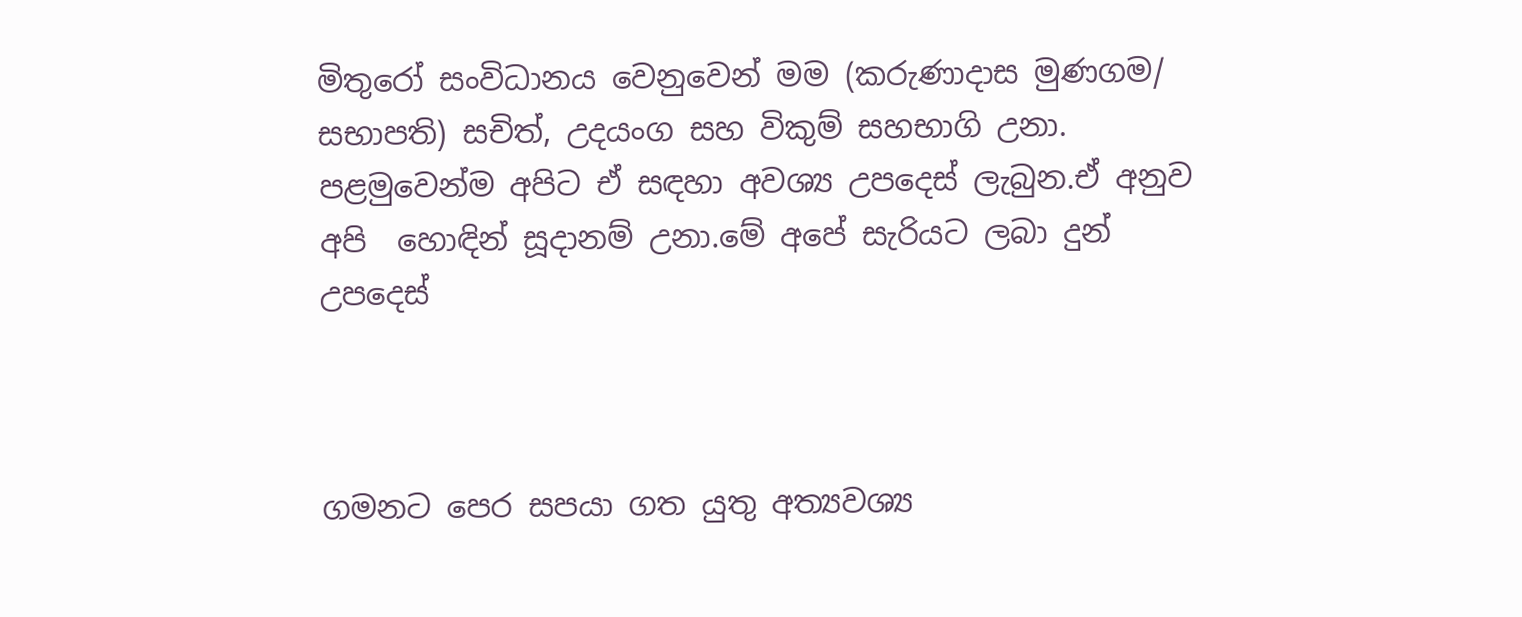මිතුරෝ සංවිධානය වෙනුවෙන් මම (කරුණාදාස මුණගම/ සභාපති) සචිත්, උදයංග සහ විකුම් සහභාගි උනා. පළමුවෙන්ම අපිට ඒ සඳහා අවශ්‍ය උපදෙස් ලැබුන.ඒ අනුව අපි  හොඳින් සූදානම් උනා.මේ අපේ සැරියට ලබා දුන් උපදෙස්



ගමනට පෙර සපයා ගත යුතු අත්‍යවශ්‍ය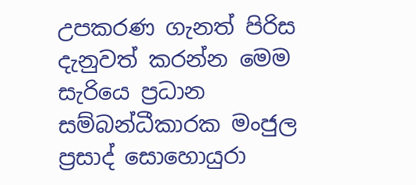උපකරණ ගැනත් පිරිස දැනුවත් කරන්න මෙම සැරියෙ ප්‍රධාන සම්බන්ධීකාරක මංජුල ප්‍රසාද් සොහොයුරා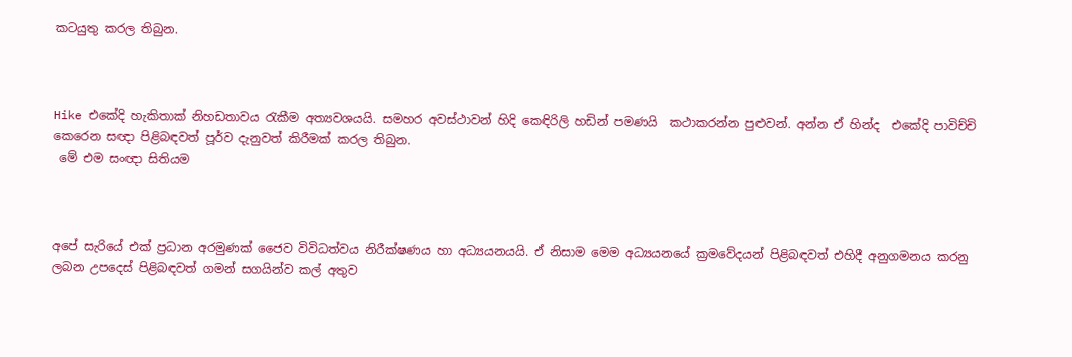කටයුතු කරල තිබුන.



Hike එකේදි හැකිතාක් නිහඩතාවය රැකීම අත්‍යවශයයි. සමහර අවස්ථාවන් හිදි කෙඳිරිලි හඩින් පමණයි  කථාකරන්න පුළුවන්. අන්න ඒ හින්ද  එකේදි පාවිච්චි කෙරෙන සඥා පිළිබඳවත් පූර්ව දැනුවත් කිරීමක් කරල තිබුන.
 මේ එම සංඥා සිතියම



අපේ සැරියේ එක් ප්‍රධාන අරමුණක් ජෛව විවිධත්වය නිරීක්ෂණය හා අධ්‍යයනයයි. ඒ නිසාම මෙම අධ්‍යයනයේ ක්‍රමවේදයන් පිළිබඳවත් එහිදී අනුගමනය කරනු ලබන උපදෙස් පිළිබඳවත් ගමන් සගයින්ව කල් අතුව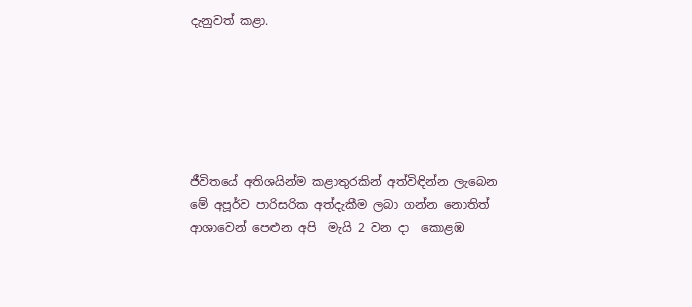දැනුවත් කළා.






ජීවිතයේ අතිශයින්ම කළාතුරකින් අත්විඳින්න ලැබෙන මේ අපූර්ව පාරිසරික අත්දැකීම ලබා ගන්න නොතිත් ආශාවෙන් පෙළුන අපි  මැයි 2 වන දා  කොළඹ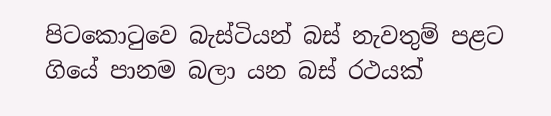පිටකොටුවෙ බැස්ටියන් බස් නැවතුම් පළට ගියේ පානම බලා යන බස් රථයක්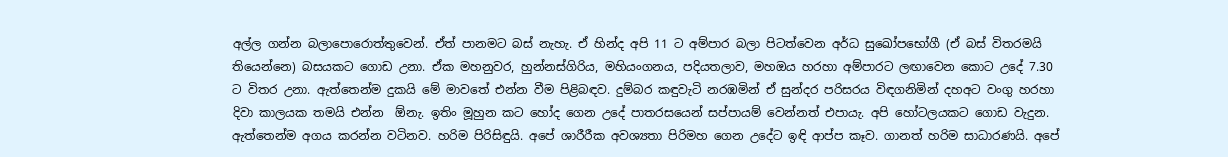අල්ල ගන්න බලාපොරොත්තුවෙන්. ඒත් පානමට බස් නැහැ. ඒ හින්ද අපි 11 ට අම්පාර බලා පිටත්වෙන අර්ධ සුඛෝපභෝගී (ඒ බස් විතරමයි තියෙන්නෙ) බසයකට ගොඩ උනා. ඒක මහනුවර, හුන්නස්ගිරිය, මහියංගනය, පදියතලාව, මහඔය හරහා අම්පාරට ලඟාවෙන කොට උදේ 7.30 ට විතර උනා. ඇත්තෙන්ම දුකයි මේ මාවතේ එන්න වීම පිළිබඳව. දුම්බර කඳුවැටි නරඹමින් ඒ සුන්දර පරිසරය විඳගනිමින් දහඅට වංගු හරහා දිවා කාලයක තමයි එන්න  ඕනැ. ඉතිං මූහුන කට හෝද ගෙන උදේ පාතරසයෙන් සප්පායම් වෙන්නත් එපායැ. අපි හෝටලයකට ගොඩ වැදුන. ඇත්තෙන්ම අගය කරන්න වටිනව. හරිම පිරිසිඳුයි. අපේ ශාරීරීක අවශ්‍යතා පිරිමහ ගෙන උදේට ඉඳි ආප්ප කෑව. ගානත් හරිම සාධාරණයි. අපේ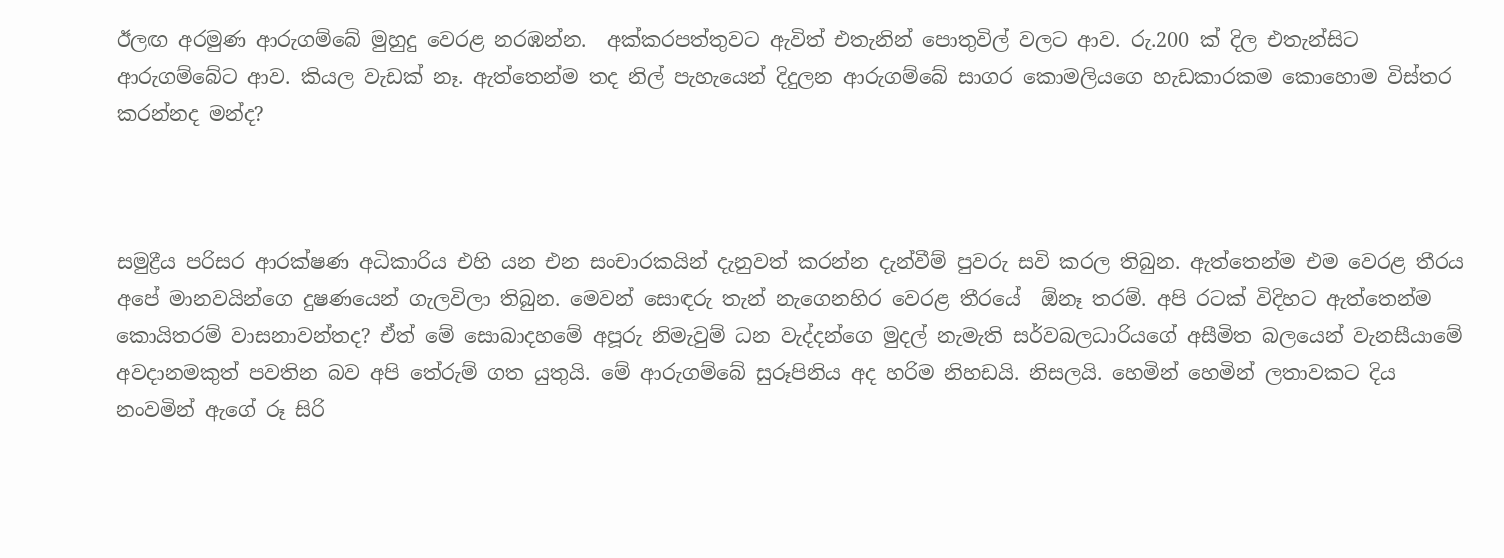ඊලඟ අරමුණ ආරුගම්බේ මුහුදු වෙරළ නරඹන්න.  අක්කරපත්තුවට ඇවිත් එතැනින් පොතුවිල් වලට ආව. රු.200 ක් දිල එතැන්සිට ආරුගම්බේට ආව. කියල වැඩක් නෑ. ඇත්තෙන්ම තද නිල් පැහැයෙන් දිදුලන ආරුගම්බේ සාගර කොමලියගෙ හැඩකාරකම කොහොම විස්තර කරන්නද මන්ද?



සමුද්‍රීය පරිසර ආරක්ෂණ අධිකාරිය එහි යන එන සංචාරකයින් දැනුවත් කරන්න දැන්වීම් පුවරු සවි කරල තිබුන. ඇත්තෙන්ම එම වෙරළ තීරය අපේ මානවයින්ගෙ දුෂණයෙන් ගැලවිලා තිබුන. මෙවන් සොඳරු තැන් නැගෙනහිර වෙරළ තීරයේ  ඕනෑ තරම්. අපි රටක් විදිහට ඇත්තෙන්ම කොයිතරම් වාසනාවන්තද? ඒත් මේ සොබාදහමේ අපූරු නිමැවුම් ධන වැද්දන්ගෙ මුදල් නැමැති සර්වබලධාරියගේ අසීමිත බලයෙන් වැනසීයාමේ අවදානමකුත් පවතින බව අපි තේරුම් ගත යුතුයි. මේ ආරුගම්බේ සුරූපිනිය අද හරිම නිහඩයි. නිසලයි. හෙමින් හෙමින් ලතාවකට දිය නංවමින් ඇගේ රූ සිරි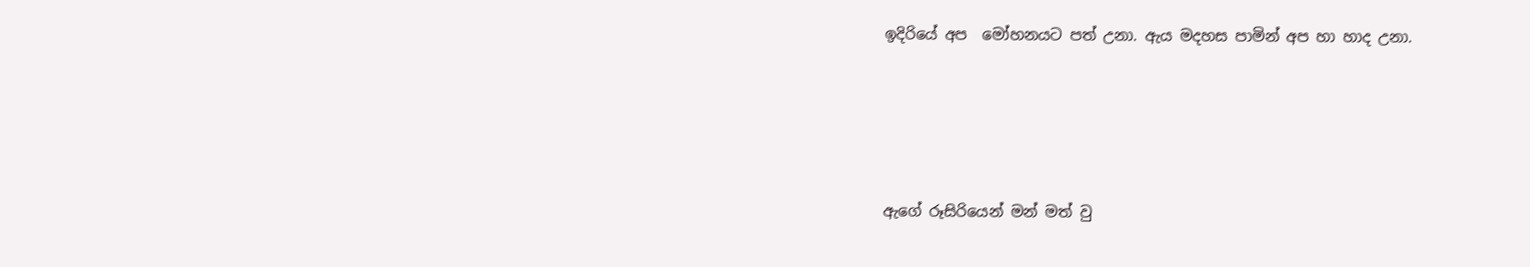ඉදිරියේ අප  මෝහනයට පත් උනා. ඇය මදහස පාමින් අප හා හාද උනා.




ඇගේ රූසිරියෙන් මන් මත් වු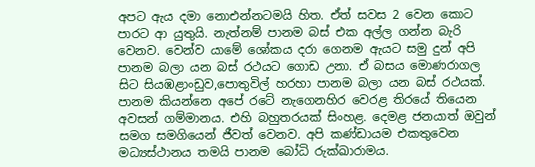අපට ඇය දමා නොඑන්නටමයි හිත. ඒත් සවස 2 වෙන කොට පාරට ආ යුතුයි. නැත්නම් පානම බස් එක අල්ල ගන්න බැරි වෙනව. වෙන්ව යාමේ ශෝකය දරා ගෙනම ඇයට සමු දුන් අපි පානම බලා යන බස් රථයට ගොඩ උනා. ඒ බසය මොණරාගල සිට සියඹළාංඩුව,පොතුවිල් හරහා පානම බලා යන බස් රථයක්. පානම කියන්නෙ අපේ රටේ නැගෙනහිර වෙරළ තිරයේ තියෙන අවසන් ගම්මානය. එහි බහුතරයක් සිංහළ. දෙමළ ජනයාත් ඔවුන් සමග සමගියෙන් ජීවත් වෙනව. අපි කණ්ඩායම එකතුවෙන මධ්‍යස්ථානය තමයි පානම බෝධි රුක්ඛාරාමය.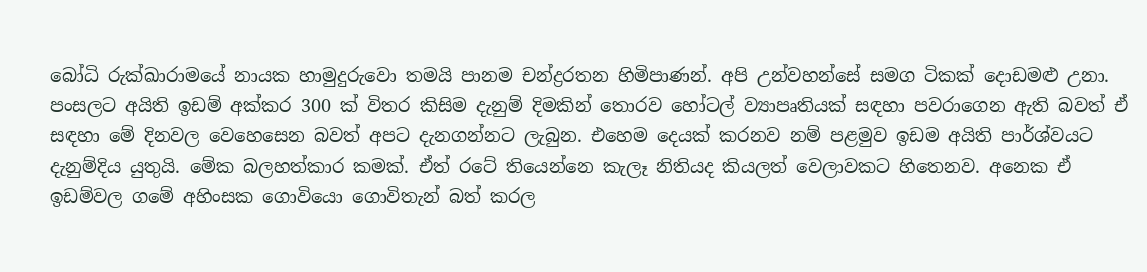බෝධි රුක්ඛාරාමයේ නායක හාමුදුරුවො තමයි පානම චන්ද්‍රරතන හිමිපාණන්. අපි උන්වහන්සේ සමග ටිකක් දොඩමළු උනා. පංසලට අයිති ඉඩම් අක්කර 300 ක් විතර කිසිම දැනුම් දිමකින් තොරව හෝටල් ව්‍යාපෘතියක් සඳහා පවරාගෙන ඇති බවත් ඒ සඳහා මේ දිනවල වෙහෙසෙන බවත් අපට දැනගන්නට ලැබුන. එහෙම දෙයක් කරනව නම් පළමුව ඉඩම අයිති පාර්ශ්වයට දැනුම්දිය යුතුයි. මේක බලහත්කාර කමක්. ඒත් රටේ තියෙන්නෙ කැලෑ නිතියද කියලත් වෙලාවකට හිතෙනව. අනෙක ඒ ඉඩම්වල ගමේ අහිංසක ගොවියො ගොවිතැන් බත් කරල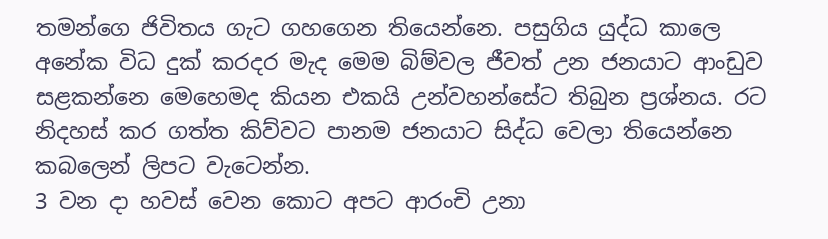තමන්ගෙ ජිවිතය ගැට ගහගෙන තියෙන්නෙ. පසුගිය යුද්ධ කාලෙ අනේක විධ දුක් කරදර මැද මෙම බිම්වල ජීවත් උන ජනයාට ආංඩුව සළකන්නෙ මෙහෙමද කියන එකයි උන්වහන්සේට තිබුන ප්‍රශ්නය. රට නිදහස් කර ගත්ත කිව්වට පානම ජනයාට සිද්ධ වෙලා තියෙන්නෙ කබලෙන් ලිපට වැටෙන්න.
3 වන දා හවස් වෙන කොට අපට ආරංචි උනා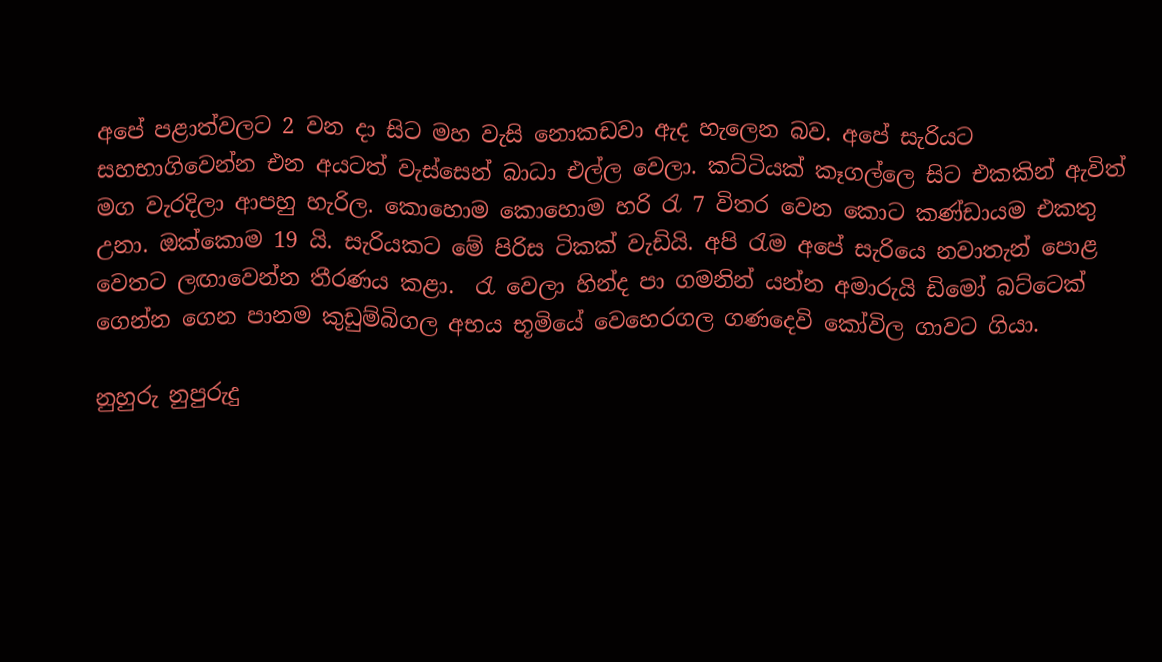අපේ පළාත්වලට 2 වන දා සිට මහ වැසි නොකඩවා ඇද හැලෙන බව. අපේ සැරියට සහභාගිවෙන්න එන අයටත් වැස්සෙන් බාධා එල්ල වෙලා. කට්ටියක් කෑගල්ලෙ සිට එකකින් ඇවිත් මග වැරදිලා ආපහු හැරිල. කොහොම කොහොම හරි රැ 7 විතර වෙන කොට කණ්ඩායම එකතු උනා. ඔක්කොම 19 යි. සැරියකට මේ පිරිස ටිකක් වැඩියි. අපි රැම අපේ සැරියෙ නවාතැන් පොළ වෙතට ලඟාවෙන්න තීරණය කළා.  රැ වෙලා හින්ද පා ගමනින් යන්න අමාරුයි ඩිමෝ බට්ටෙක් ගෙන්න ගෙන පානම කුඩුම්බිගල අභය භූමියේ වෙහෙරගල ගණදෙවි කෝවිල ගාවට ගියා.

නුහුරු නුපුරුදු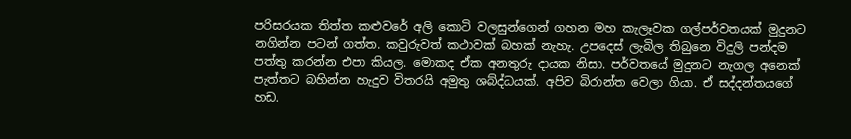පරිසරයක තිත්ත කළුවරේ අලි කොටි වලසුන්ගෙන් ගහන මහ කැලෑවක ගල්පර්වතයක් මුදුනට  නගින්න පටන් ගත්ත. කවුරුවත් කථාවක් බහක් නැහැ. උපදෙස් ලැබිල තිබුනෙ විදුලි පන්දම පත්තු කරන්න එපා කියල. මොකද ඒක අනතුරු දායක නිසා. පර්වතයේ මුදුනට නැගල අනෙක් පැත්තට බහින්න හැදුව විතරයි අමුතු ශබ්ද්ධයක්. අපිව බිරාන්ත වෙලා ගියා. ඒ සද්දන්තයගේ හඩ.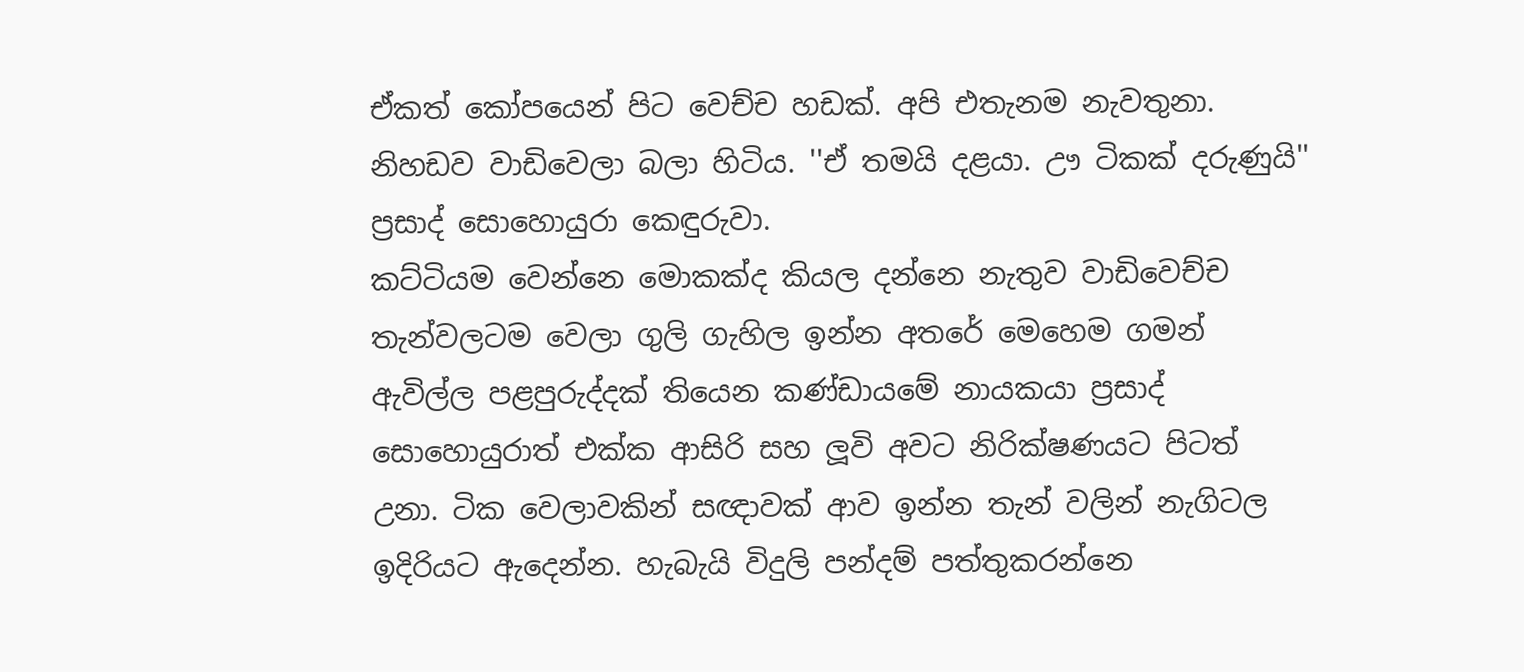ඒකත් කෝපයෙන් පිට වෙච්ච හඩක්. අපි එතැනම නැවතුනා. නිහඩව වාඩිවෙලා බලා හිටිය. ''ඒ තමයි දළයා. ඌ ටිකක් දරුණුයි'' ප්‍රසාද් සොහොයුරා කෙඳුරුවා.
කට්ටියම වෙන්නෙ මොකක්ද කියල දන්නෙ නැතුව වාඩිවෙච්ච තැන්වලටම වෙලා ගුලි ගැහිල ඉන්න අතරේ මෙහෙම ගමන් ඇවිල්ල පළපුරුද්දක් තියෙන කණ්ඩායමේ නායකයා ප්‍රසාද් සොහොයුරාත් එක්ක ආසිරි සහ ලූවි අවට නිරික්ෂණයට පිටත් උනා. ටික වෙලාවකින් සඥාවක් ආව ඉන්න තැන් වලින් නැගිටල ඉදිරියට ඇදෙන්න. හැබැයි විදුලි පන්දම් පත්තුකරන්නෙ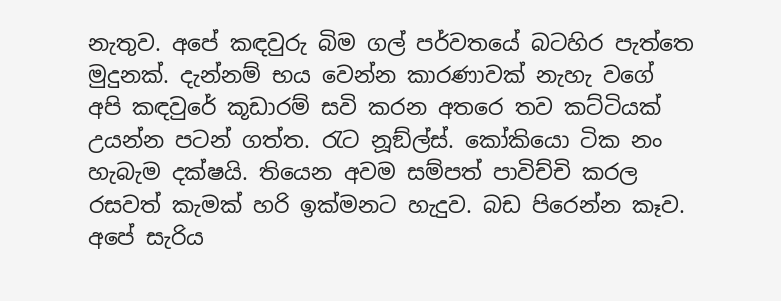නැතුව. අපේ කඳවුරු බිම ගල් පර්වතයේ බටහිර පැත්තෙ මුදුනක්. දැන්නම් භය වෙන්න කාරණාවක් නැහැ වගේ අපි කඳවුරේ කූඩාරම් සවි කරන අතරෙ තව කට්ටියක් උයන්න පටන් ගත්ත. රැට නූඞ්ල්ස්. කෝකියො ටික නං හැබැම දක්ෂයි. තියෙන අවම සම්පත් පාවිච්චි කරල රසවත් කැමක් හරි ඉක්මනට හැදුව. බඩ පිරෙන්න කෑව.  අපේ සැරිය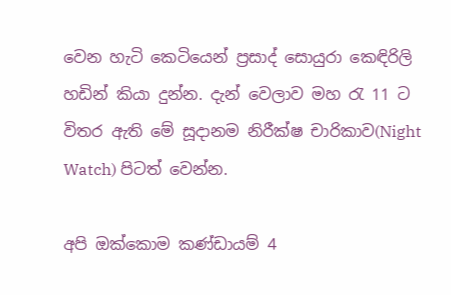වෙන හැටි කෙටියෙන් ප්‍රසාද් සොයුරා කෙඳිරිලි හඩින් කියා දුන්න. දැන් වෙලාව මහ රැ 11 ට විතර ඇති මේ සූදානම නිරීක්ෂ චාරිකාව(Night Watch) පිටත් වෙන්න.

අපි ඔක්කොම කණ්ඩායම් 4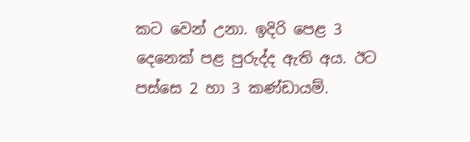කට වෙන් උනා. ඉදිරි පෙළ 3 දෙනෙක් පළ පුරුද්ද ඇති අය. ඊට පස්සෙ 2 හා 3 කණ්ඩායම්.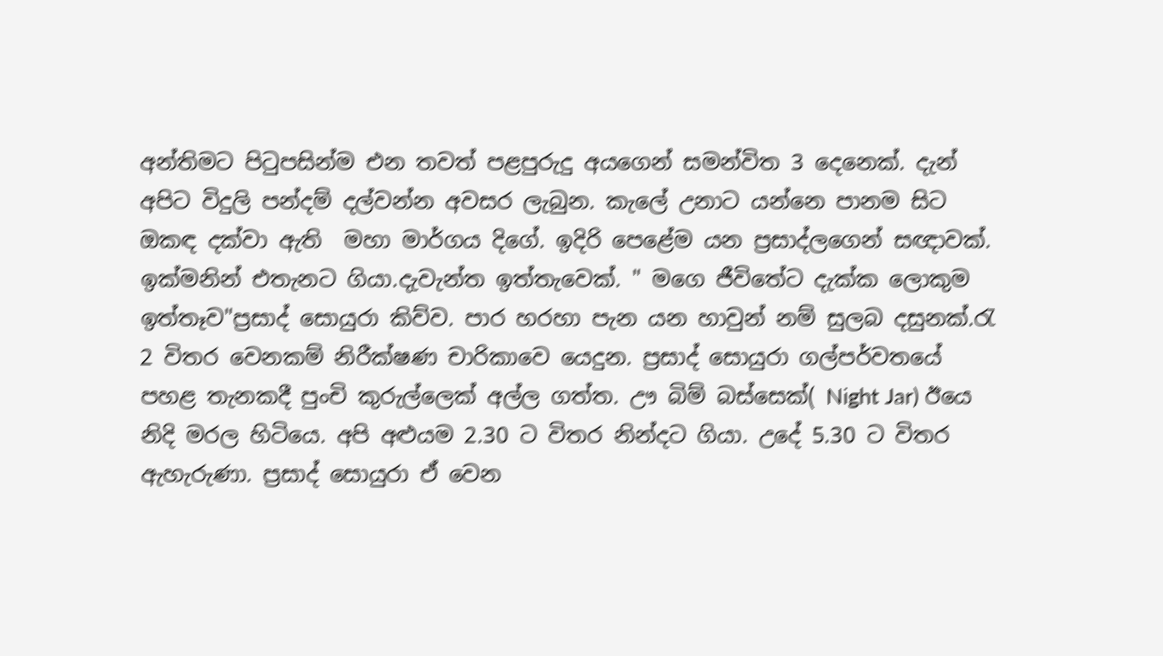අන්තිමට පිටුපසින්ම එන තවත් පළපුරුදු අයගෙන් සමන්විත 3 දෙනෙක්. දැන් අපිට විදුලි පන්දම් දල්වන්න අවසර ලැබුන. කැලේ උනාට යන්නෙ පානම සිට ඔකඳ දක්වා ඇති  මහා මාර්ගය දිගේ. ඉදිරි පෙළේම යන ප්‍රසාද්ලගෙන් සඥාවක්. ඉක්මනින් එතැනට ගියා.දැවැන්ත ඉත්තැවෙක්. " මගෙ ජීවිතේට දැක්ක ලොකුම ඉත්තෑව"ප්‍රසාද් සොයුරා කිව්ව. පාර හරහා පැන යන හාවුන් නම් සුලබ දසුනක්.රැ 2 විතර වෙනකම් නිරීක්ෂණ චාරිකාවෙ යෙදුන. ප්‍රසාද් සොයුරා ගල්පර්වතයේ පහළ තැනකදී පුංචි කුරුල්ලෙක් අල්ල ගත්ත. ඌ බිම් බස්සෙක්( Night Jar) ඊයෙ නිදි මරල හිටියෙ. අපි අළුයම 2.30 ට විතර නින්දට ගියා. උදේ 5.30 ට විතර ඇහැරුණා. ප්‍රසාද් සොයුරා ඒ වෙන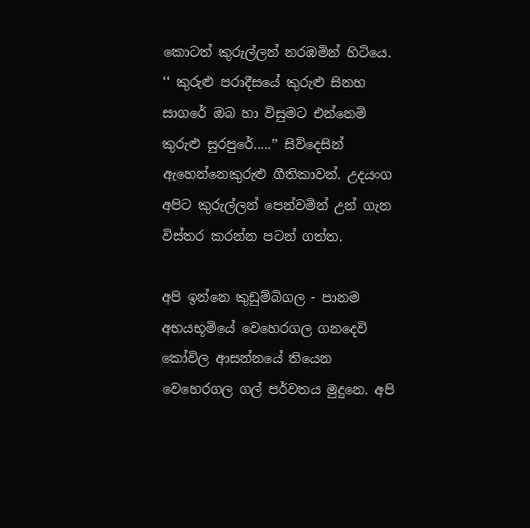කොටත් කුරුල්ලන් නරඹමින් හිටියෙ.    ‘‘ කුරුළු පරාදීසයේ කුරුළු සිනහ සාගරේ ඔබ හා විසුමට එන්නෙමි කුරුළු සුරපුරේ.....’’ සිව්දෙසින් ඇහෙන්නෙකුරුළු ගීතිකාවන්. උදයංග අපිට කුරුල්ලන් පෙන්වමින් උන් ගැන විස්තර කරන්න පටන් ගත්ත.

අපි ඉන්නෙ කුඩුම්බිගල - පානම අභයභූමියේ වෙහෙරගල ගනදෙවි කෝවිල ආසන්නයේ තියෙන වෙහෙරගල ගල් පර්වතය මුදුනෙ. අපි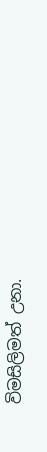විමසිලිමත් උනා.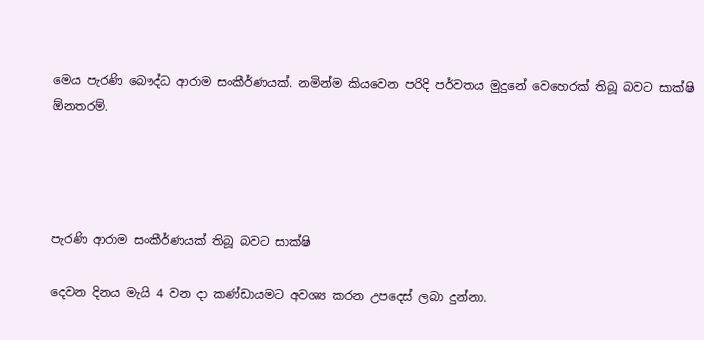මෙය පැරණි බෞද්ධ ආරාම සංකීර්ණයක්. නමින්ම කියවෙන පරිදි පර්වතය මුදුනේ වෙහෙරක් තිබූ බවට සාක්ෂි  ඕනතරම්.




පැරණි ආරාම සංකීර්ණයක් තිබූ බවට සාක්ෂි

දෙවන දිනය මැයි 4 වන දා කණ්ඩායමට අවශ්‍ය කරන උපදෙස් ලබා දුන්නා.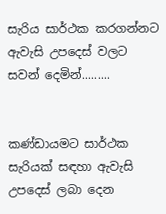සැරිය සාර්ථක කරගන්නට ඇවැසි උපදෙස් වලට සවන් දෙමින්.........


කණ්ඩායමට සාර්ථක සැරියක් සඳහා ඇවැසි උපදෙස් ලබා දෙන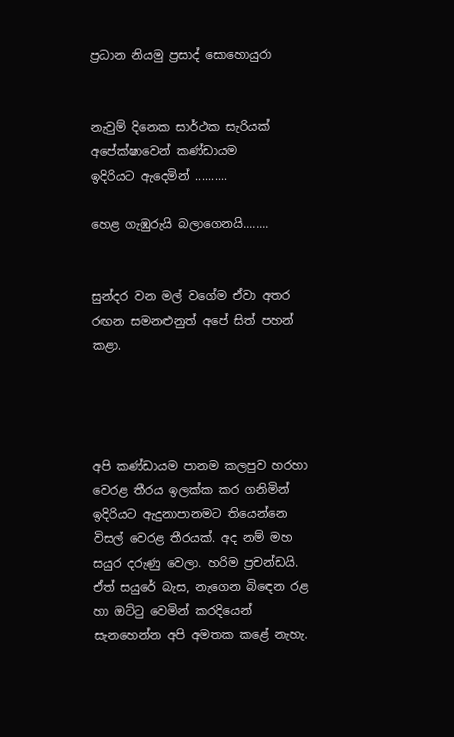ප්‍රධාන නියමු ප්‍රසාද් සොහොයුරා


නැවුම් දිනෙක සාර්ථක සැරියක් අපේක්ෂාවෙන් කණ්ඩායම                                        ඉදිරියට ඇදෙමින් ..........

හෙළ ගැඹුරුයි බලාගෙනයි........


සුන්දර වන මල් වගේම ඒවා අතර රඟන සමනළුනුත් අපේ සිත් පහන් කළා.




අපි කණ්ඩායම පානම කලපුව හරහා වෙරළ තීරය ඉලක්ක කර ගනිමින් ඉදිරියට ඇදුනාපානමට තියෙන්නෙ විසල් වෙරළ තීරයක්. අද නම් මහ සයුර දරුණු වෙලා. හරිම ප්‍රචන්ඩයි. ඒත් සයුරේ බැස, නැගෙන බිඳෙන රළ හා ඔට්ටු වෙමින් කරදියෙන් සැනහෙන්න අපි අමතක කළේ නැහැ.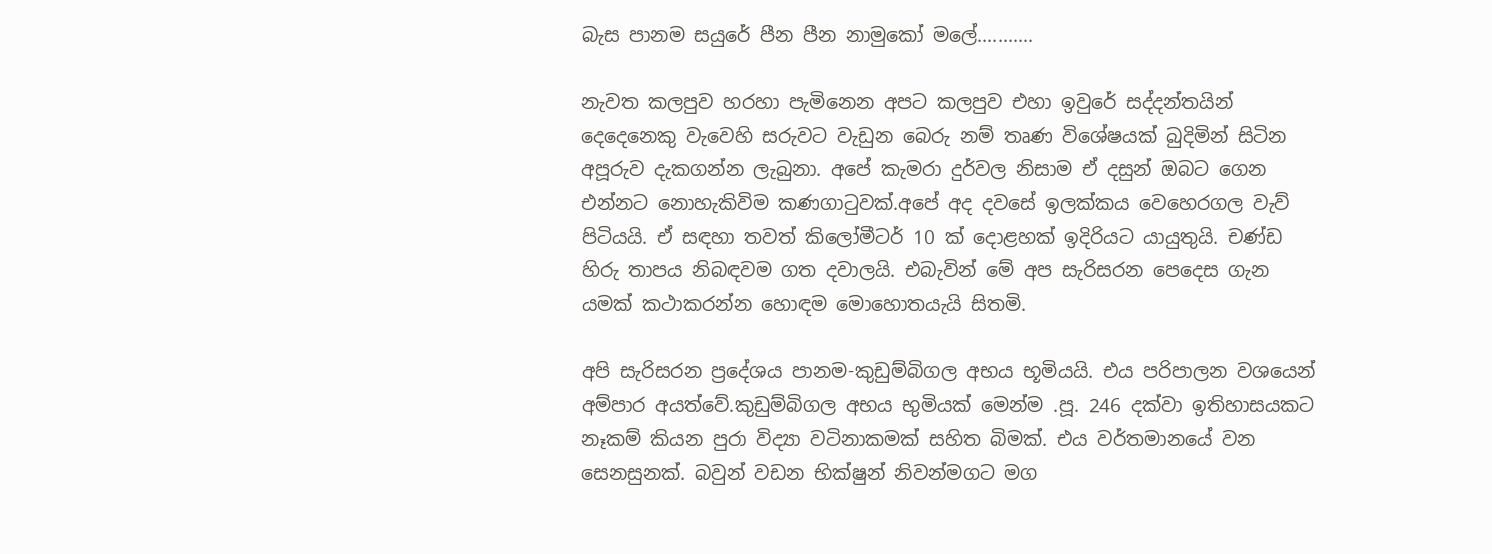බැස පානම සයුරේ පීන පීන නාමුකෝ මලේ...........

නැවත කලපුව හරහා පැමිනෙන අපට කලපුව එහා ඉවුරේ සද්දන්තයින් දෙදෙනෙකු වැවෙහි සරුවට වැඩුන බෙරු නම් තෘණ විශේෂයක් බුදිමින් සිටින අපූරුව දැකගන්න ලැබුනා. අපේ කැමරා දුර්වල නිසාම ඒ දසුන් ඔබට ගෙන එන්නට නොහැකිවිම කණගාටුවක්.අපේ අද දවසේ ඉලක්කය වෙහෙරගල වැව් පිටියයි. ඒ සඳහා තවත් කිලෝමීටර් 10 ක් දොළහක් ඉදිරියට යායුතුයි. චණ්ඩ හිරු තාපය නිබඳවම ගත දවාලයි. එබැවින් මේ අප සැරිසරන පෙදෙස ගැන යමක් කථාකරන්න හොඳම මොහොතයැයි සිතමි.

අපි සැරිසරන ප්‍රදේශය පානම-කුඩුම්බිගල අභය භූමියයි. එය පරිපාලන වශයෙන් අම්පාර අයත්වේ.කුඩුම්බිගල අභය භුමියක් මෙන්ම .පූ. 246 දක්වා ඉතිහාසයකට නෑකම් කියන පුරා විද්‍යා වටිනාකමක් සහිත බිමක්. එය වර්තමානයේ වන සෙනසුනක්. බවුන් වඩන භික්ෂුන් නිවන්මගට මග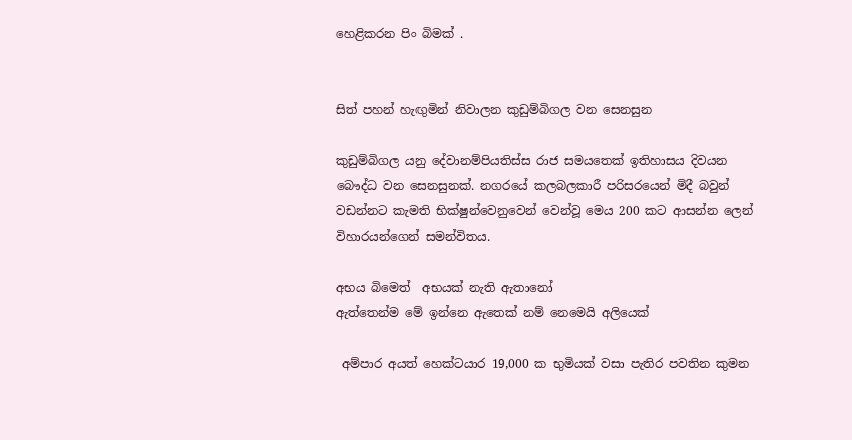හෙළිකරන පිං බිමක් .


සිත් පහන් හැඟුමින් නිවාලන කුඩුම්බිගල වන සෙනසුන

කුඩුම්බිගල යනු දේවානම්පියතිස්ස රාජ සමයතෙක් ඉතිහාසය දිවයන බෞද්ධ වන සෙනසුනක්. නගරයේ කලබලකාරී පරිසරයෙන් මිදී බවුන් වඩන්නට කැමති භික්ෂුන්වෙනුවෙන් වෙන්වූ මෙය 200 කට ආසන්න ලෙන් විහාරයන්ගෙන් සමන්විතය.

අභය බිමෙත්  අභයක් නැති ඇතානෝ
ඇත්තෙන්ම මේ ඉන්නෙ ඇතෙක් නම් නෙමෙයි අලියෙක්

 අම්පාර අයත් හෙක්ටයාර 19,000 ක භුමියක් වසා පැතිර පවතින කුමන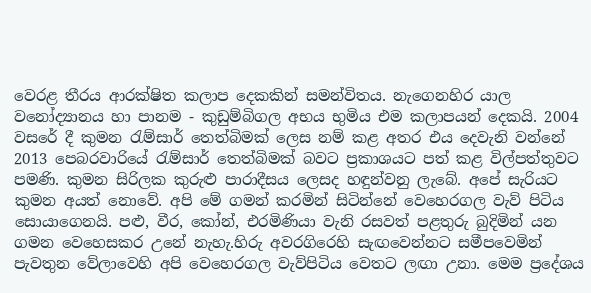වෙරළ තීරය ආරක්ෂිත කලාප දෙකකින් සමන්විතය. නැගෙනහිර යාල වනෝද්‍යානය හා පානම - කුඩුම්බිගල අභය භුමිය එම කලාපයන් දෙකයි. 2004 වසරේ දී කුමන රැම්සාර් තෙත්බිමක් ලෙස නම් කළ අතර එය දෙවැනි වන්නේ 2013 පෙබරවාරියේ රැම්සාර් තෙත්බිමක් බවට ප්‍රකාශයට පත් කළ විල්පත්තුවට පමණි. කුමන සිරිලක කුරුළු පාරාදීසය ලෙසද හඳුන්වනු ලැබේ. අපේ සැරියට කුමන අයත් නොවේ. අපි මේ ගමන් කරමින් සිටින්නේ වෙහෙරගල වැව් පිටිය සොයාගෙනයි. පළු, වීර, කෝන්, එරමිණියා වැනි රසවත් පළතුරු බුදිමින් යන ගමන වෙහෙසකර උනේ නැහැ.හිරු අවරගිරෙහි සැඟවෙන්නට සමීපවෙමින් පැවතුන වේලාවෙහි අපි වෙහෙරගල වැව්පිටිය වෙතට ලඟා උනා. මෙම ප්‍රදේශය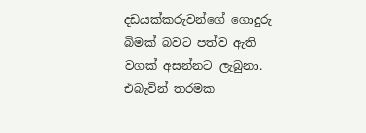දඩයක්කරුවන්ගේ ගොදුරු බිමක් බවට පත්ව ඇති වගක් අසන්නට ලැබුනා. එබැවින් තරමක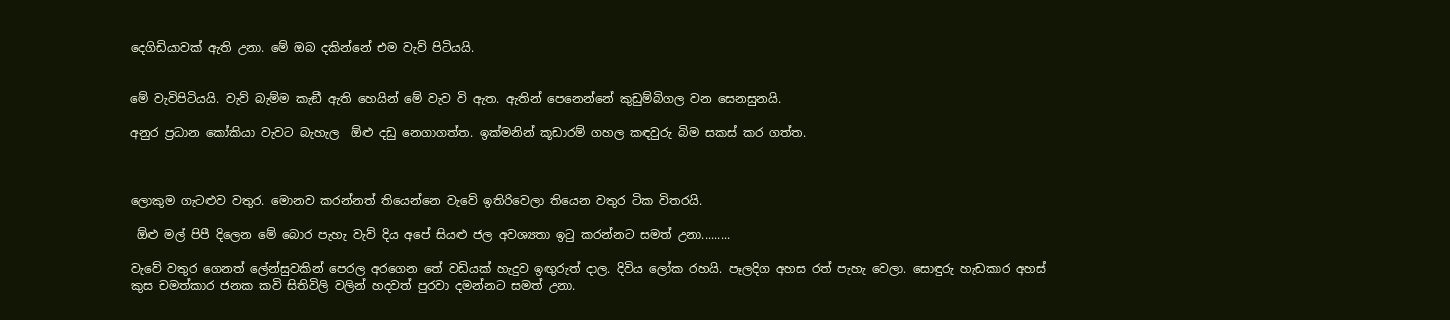දෙගිඩියාවක් ඇති උනා. මේ ඔබ දකින්නේ එම වැව් පිටියයි.


මේ වැවිපිටියයි. වැව් බැම්ම කැඞී ඇති හෙයින් මේ වැව වි ඇත. ඇතින් පෙනෙන්නේ කුඩුම්බිගල වන සෙනසුනයි.

අනුර ප්‍රධාන කෝකියා වැවට බැහැල  ඕළු දඩු නෙගාගත්ත. ඉක්මනින් කූඩාරම් ගහල කඳවුරු බිම සකස් කර ගත්ත.



ලොකුම ගැටළුව වතුර. මොනව කරන්නත් තියෙන්නෙ වැවේ ඉතිරිවෙලා තියෙන වතුර ටික විතරයි.

 ඕළු මල් පිපී දිලෙන මේ බොර පැහැ වැව් දිය අපේ සියළු ජල අවශ්‍යතා ඉටු කරන්නට සමත් උනා.........

වැවේ වතුර ගෙනත් ලේන්සුවකින් පෙරල අරගෙන තේ වඩියක් හැදුව ඉඟුරුත් දාල. දිවිය ලෝක රහයි. පෑලදිග අහස රත් පැහැ වෙලා. සොඳුරු හැඩකාර අහස් කුස චමත්කාර ජනක කවි සිතිවිලි වලින් හදවත් පුරවා දමන්නට සමත් උනා.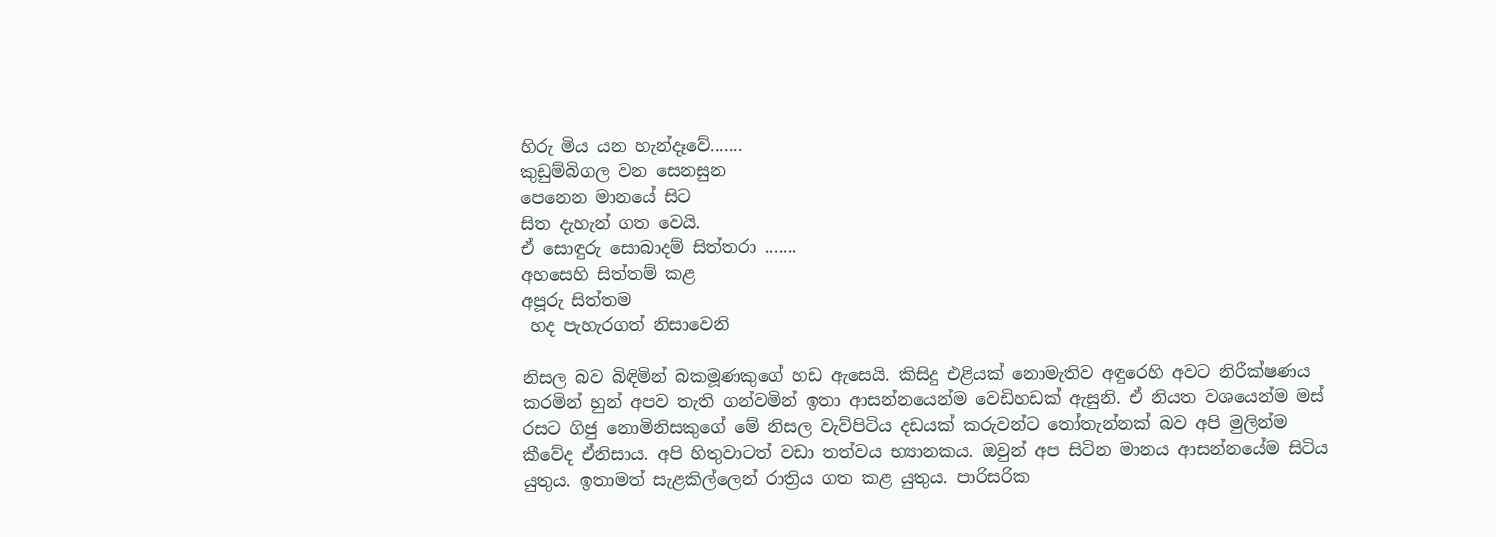හිරු මිය යන හැන්දෑවේ.......
කුඩුම්බිගල වන සෙනසුන
පෙනෙන මානයේ සිට
සිත දැහැන් ගත වෙයි.
ඒ සොඳුරු සොබාදම් සිත්තරා .......
අහසෙහි සිත්තම් කළ
අපූරු සිත්තම
 හද පැහැරගත් නිසාවෙනි

නිසල බව බිඳිමින් බකමූණකුගේ හඩ ඇසෙයි. කිසිදු එළියක් නොමැතිව අඳුරෙහි අවට නිරීක්ෂණය කරමින් හුන් අපව තැති ගන්වමින් ඉතා ආසන්නයෙන්ම වෙඩිහඩක් ඇසුනි. ඒ නියත වශයෙන්ම මස් රසට ගිජු නොමිනිසකුගේ මේ නිසල වැව්පිටිය දඩයක් කරුවන්ට තෝතැන්නක් බව අපි මුලින්ම කීවේද ඒනිසාය. අපි හිතුවාටත් වඩා තත්වය භ්‍යානකය. ඔවුන් අප සිටින මානය ආසන්නයේම සිටිය යුතුය. ඉතාමත් සැළකිල්ලෙන් රාත්‍රිය ගත කළ යුතුය. පාරිසරික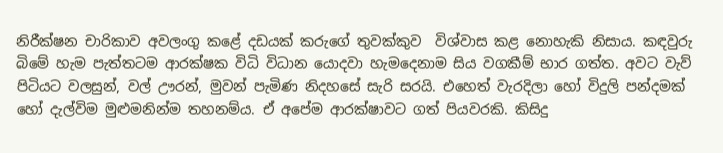නිරීක්ෂන චාරිකාව අවලංගු කළේ දඩයක් කරුගේ තුවක්කුව  විශ්වාස කළ නොහැකි නිසාය. කඳවුරු බිමේ හැම පැත්තටම ආරක්ෂක විධි විධාන යොදවා හැමදෙනාම සිය වගකීම් භාර ගත්ත. අවට වැව් පිටියට වලසුන්, වල් ඌරන්, මුවන් පැමිණ නිදහසේ සැරි සරයි. එහෙත් වැරදිලා හෝ විදුලි පන්දමක් හෝ දැල්විම මුළුමනින්ම තහනම්ය. ඒ අපේම ආරක්ෂාවට ගත් පියවරකි. කිසිදු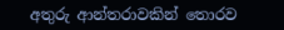අතුරු ආන්තරාවකින් තොරව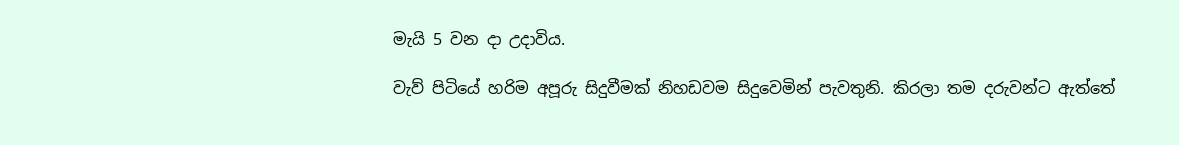මැයි 5 වන දා උදාවිය.

වැව් පිටියේ හරිම අපූරු සිදුවීමක් නිහඩවම සිදුවෙමින් පැවතුනි. කිරලා තම දරුවන්ට ඇත්තේ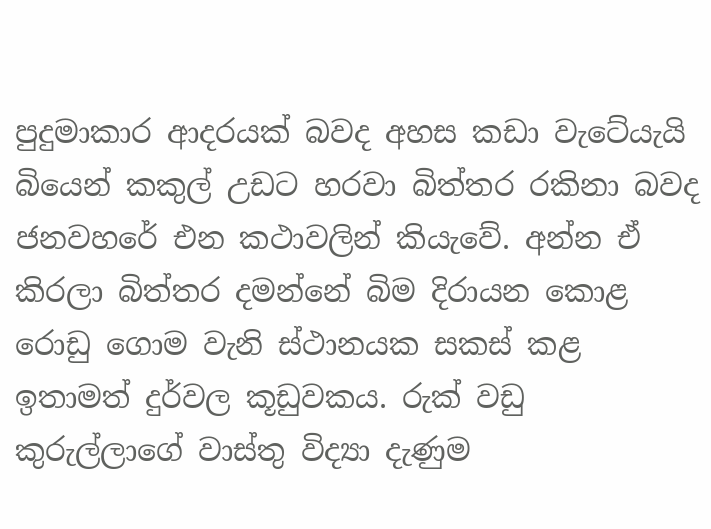පුදුමාකාර ආදරයක් බවද අහස කඩා වැටේයැයි  බියෙන් කකුල් උඩට හරවා බිත්තර රකිනා බවද ජනවහරේ එන කථාවලින් කියැවේ. අන්න ඒ කිරලා බිත්තර දමන්නේ බිම දිරායන කොළ රොඩු ගොම වැනි ස්ථානයක සකස් කළ ඉතාමත් දුර්වල කූඩුවකය. රුක් වඩු කුරුල්ලාගේ වාස්තු විද්‍යා දැණුම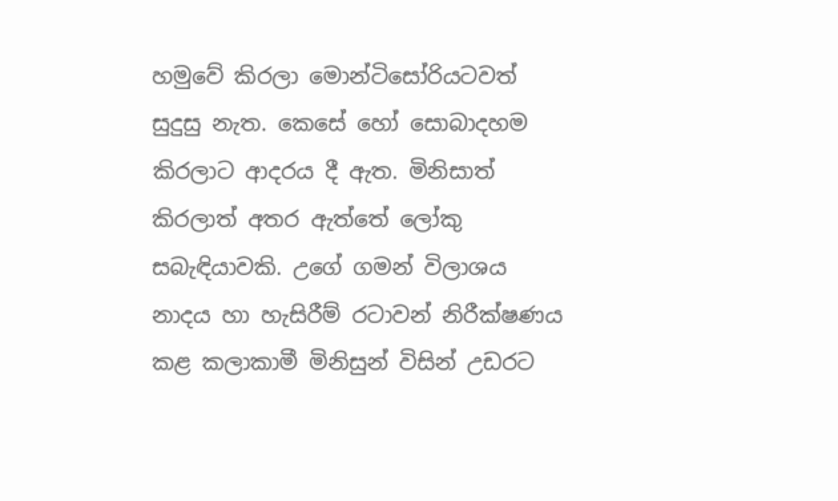හමුවේ කිරලා මොන්ටිසෝරියටවත් සුදුසු නැත. කෙසේ හෝ සොබාදහම කිරලාට ආදරය දී ඇත. මිනිසාත් කිරලාත් අතර ඇත්තේ ලෝකු සබැඳියාවකි. උගේ ගමන් විලාශය නාදය හා හැසිරීම් රටාවන් නිරීක්ෂණය කළ කලාකාමී මිනිසුන් විසින් උඩරට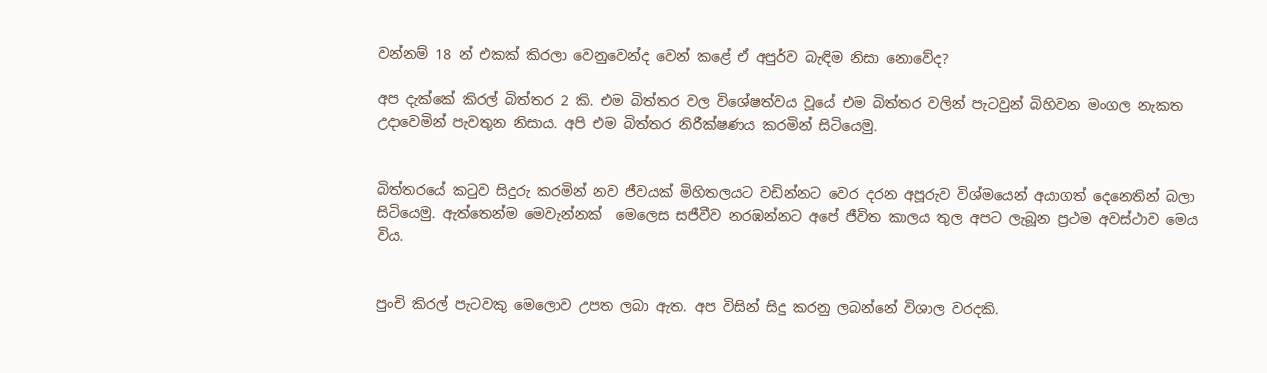වන්නම් 18 න් එකක් කිරලා වෙනුවෙන්ද වෙන් කළේ ඒ අපුර්ව බැඳිම නිසා නොවේද?

අප දැක්කේ කිරල් බිත්තර 2 කි. එම බිත්තර වල විශේෂත්වය වූයේ එම බිත්තර වලින් පැටවුන් බිහිවන මංගල නැකත උදාවෙමින් පැවතුන නිසාය. අපි එම බිත්තර නිරීක්ෂණය කරමින් සිටියෙමු.


බිත්තරයේ කටුව සිදුරු කරමින් නව ජීවයක් මිහිතලයට වඩින්නට වෙර දරන අපූරුව විශ්මයෙන් අයාගත් දෙනෙතින් බලා සිටියෙමු. ඇත්තෙන්ම මෙවැන්නක්  මෙලෙස සජීවීව නරඹන්නට අපේ ජීවිත කාලය තුල අපට ලැබූන ප්‍රථම අවස්ථාව මෙය විය.


පුංචි කිරල් පැටවකු මෙලොව උපත ලබා ඇත. අප විසින් සිදු කරනු ලබන්නේ විශාල වරදකි.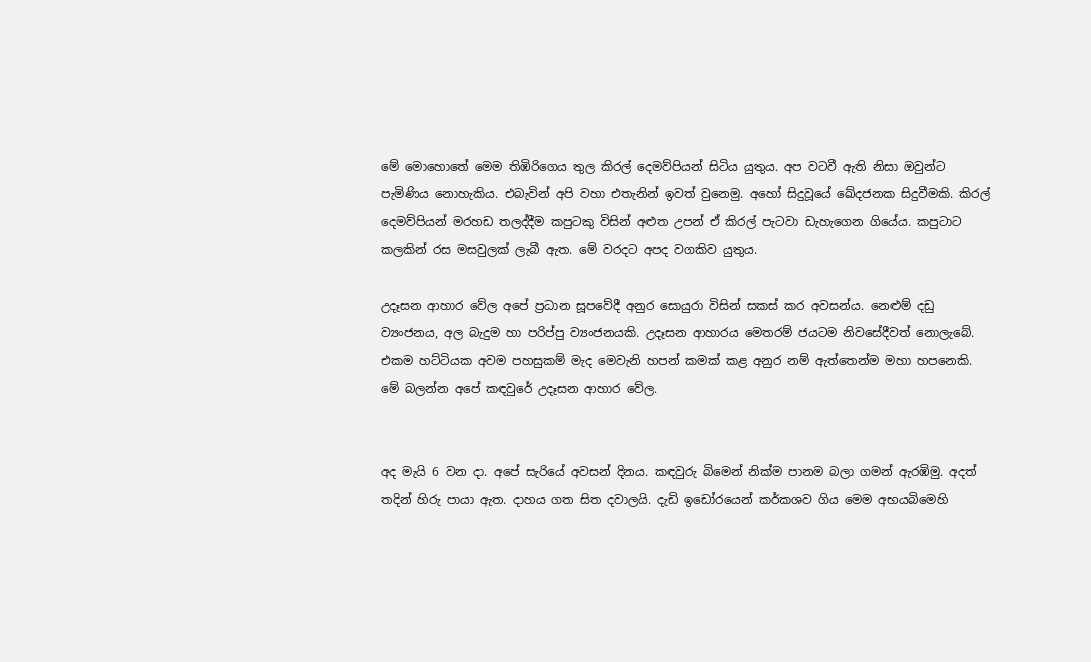මේ මොහොතේ මෙම තිඹිරිගෙය තුල කිරල් දෙමව්පියන් සිටිය යුතුය. අප වටවී ඇති නිසා ඔවුන්ට පැමිණිය නොහැකිය. එබැවින් අපි වහා එතැනින් ඉවත් වුනෙමු. අහෝ සිදුවූයේ ඛේදජනක සිදුවීමකි. කිරල් දෙමව්පියන් මරහඩ තලද්දීම කපුටකු විසින් අළුත උපන් ඒ කිරල් පැටවා ඩැහැගෙන ගියේය. කපුටාට කලකින් රස මසවුලක් ලැබී ඇත. මේ වරදට අපද වගකිව යුතුය.

උදෑසන ආහාර වේල අපේ ප්‍රධාන සූපවේදී අනුර සොයුරා විසින් සකස් කර අවසන්ය. නෙළුම් දඩු ව්‍යංජනය, අල බැදුම හා පරිප්පු ව්‍යංජනයකි. උදෑසන ආහාරය මෙතරම් ජයටම නිවසේදීවත් නොලැබේ. එකම හට්ටියක අවම පහසුකම් මැද මෙවැනි හපන් කමක් කළ අනුර නම් ඇත්තෙන්ම මහා හපනෙකි. මේ බලන්න අපේ කඳවුරේ උදෑසන ආහාර වේල.


අද මැයි 6 වන දා. අපේ සැරියේ අවසන් දිනය. කඳවුරු බිමෙන් නික්ම පානම බලා ගමන් ඇරඹිමු. අදත් තදින් හිරු පායා ඇත. දාහය ගත සිත දවාලයි. දැඩි ඉඩෝරයෙන් කර්කශව ගිය මෙම අභයබිමෙහි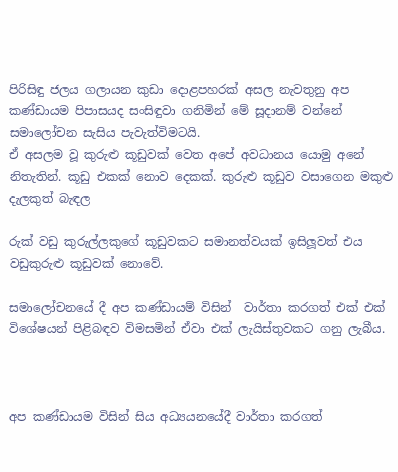පිරිසිඳු ජලය ගලායන කුඩා දොළපහරක් අසල නැවතුනු අප කණ්ඩායම පිපාසයද සංසිඳුවා ගනිමින් මේ සූදානම් වන්නේ සමාලෝචන සැසිය පැවැත්විමටයි.
ඒ අසලම වූ කුරුළු කූඩුවක් වෙත අපේ අවධානය යොමු අනේ නිතැතින්. කූඩු එකක් නොව දෙකක්. කුරුළු කූඩුව වසාගෙන මකුළු දැලකුත් බැඳල

රුක් වඩු කුරුල්ලකුගේ කූඩුවකට සමානත්වයක් ඉසිලූවත් එය                                            වඩුකුරුළු කූඩුවක් නොවේ.

සමාලෝචනයේ දී අප කණ්ඩායම් විසින්  වාර්තා කරගත් එක් එක් විශේෂයන් පිළිබඳව විමසමින් ඒවා එක් ලැයිස්තුවකට ගනු ලැබීය.



අප කණ්ඩායම විසින් සිය අධ්‍යයනයේදී වාර්තා කරගත්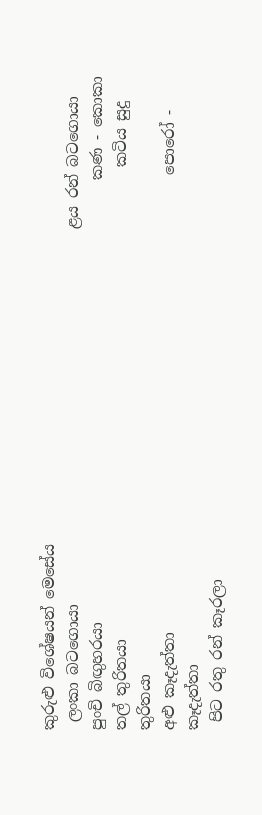කුරුළු විශේෂයන් මෙසේය
 ලංකා බටගොයා                                                  ළය රන් බටගොයා
පුංචි බිඟුහරයා                                                           කණ - කොකා
තල් තුරිතයා                                                               කටිය සුදු තුරිතයා
අළු කෑදැත්තා                                                             පොරෝ - කෑදැත්තා
 පිට රතු රන් කෑරලා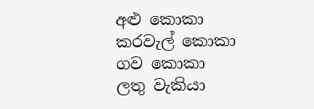අළු කොකා
කරවැල් කොකා                                                         ගව කොකා
ලතු වැකියා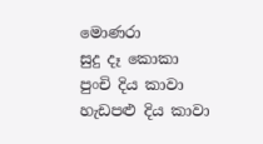මොණරා                                                                                             සුදු දෑ කොකා                                                             පුංචි දිය කාවා                                                                                    හැඩපළු දිය කාවා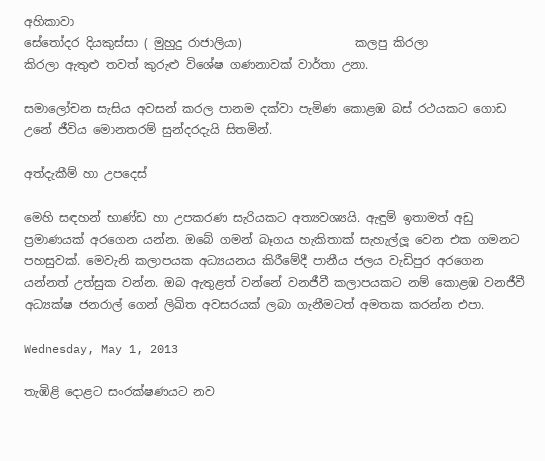අහිකාවා                                                                                                       සේතෝදර දියකුස්සා ( මුහුදු රාජාලියා)                   කලපු කිරලා                                                                    කිරලා ඇතුළු තවත් කුරුළු විශේෂ ගණනාවක් වාර්තා උනා.

සමාලෝචන සැසිය අවසන් කරල පානම දක්වා පැමිණ කොළඹ බස් රථයකට ගොඩ උනේ ජීවිය මොනතරම් සුන්දරදැයි සිතමින්.

අත්දැකීම් හා උපදෙස්

මෙහි සඳහන් භාණ්ඩ හා උපකරණ සැරියකට අත්‍යවශ්‍යයි. ඇඳුම් ඉතාමත් අඩු ප්‍රමාණයක් අරගෙන යන්න. ඔබේ ගමන් බෑගය හැකිතාක් සැහැල්ලූ වෙන එක ගමනට පහසුවක්. මෙවැනි කලාපයක අධ්‍යයනය කිරීමේදී පානීය ජලය වැඩිපුර අරගෙන යන්නත් උත්සුක වන්න. ඔබ ඇතුළත් වන්නේ වනජීවී කලාපයකට නම් කොළඹ වනජීවී අධ්‍යක්ෂ ජනරාල් ගෙන් ලිඛිත අවසරයක් ලබා ගැනීමටත් අමතක කරන්න එපා.

Wednesday, May 1, 2013

තැඹිළි දොළට සංරක්ෂණයට නව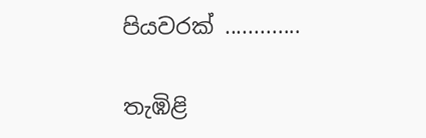පියවරක් .............

තැඹිළි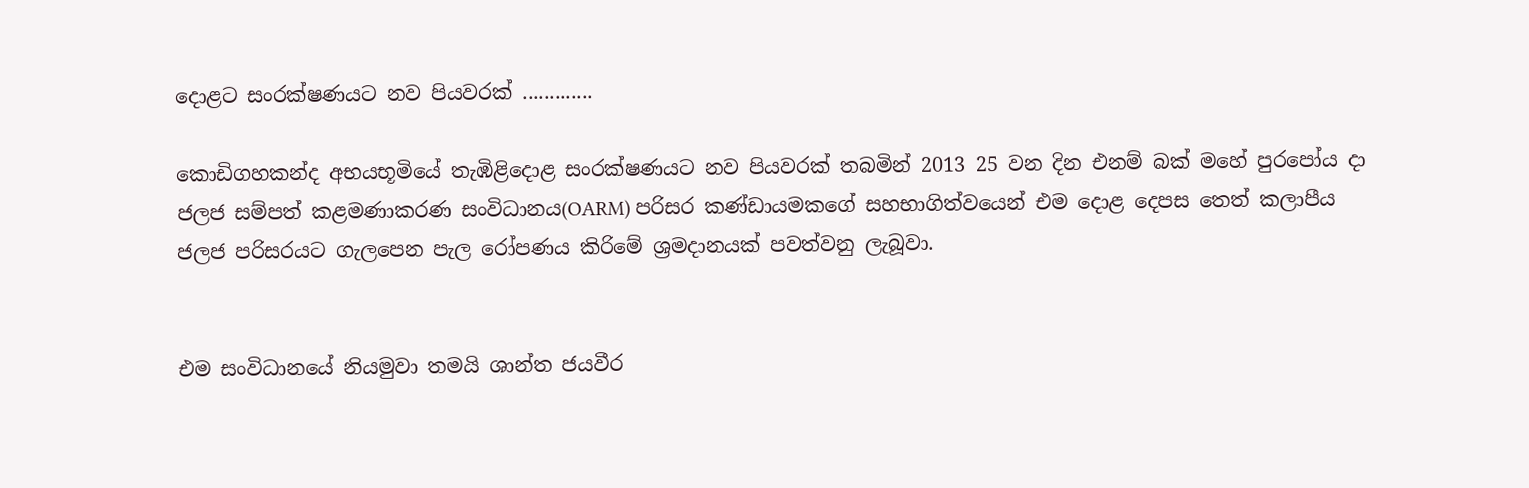දොළට සංරක්ෂණයට නව පියවරක් .............

කොඩිගහකන්ද අභයභූමියේ තැඹිළිදොළ සංරක්ෂණයට නව පියවරක් තබමින් 2013 25 වන දින එනම් බක් මහේ පුරපෝය දා ජලජ සම්පත් කළමණාකරණ සංවිධානය(OARM) පරිසර කණ්ඩායමකගේ සහභාගිත්වයෙන් එම දොළ දෙපස තෙත් කලාපීය ජලජ පරිසරයට ගැලපෙන පැල රෝපණය කිරිමේ ශ්‍රමදානයක් පවත්වනු ලැබූවා.


එම සංවිධානයේ නියමුවා තමයි ශාන්ත ජයවීර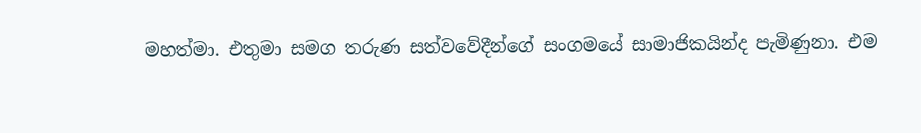මහත්මා. එතුමා සමග තරුණ සත්වවේදීන්ගේ සංගමයේ සාමාජිකයින්ද පැමිණුනා. එම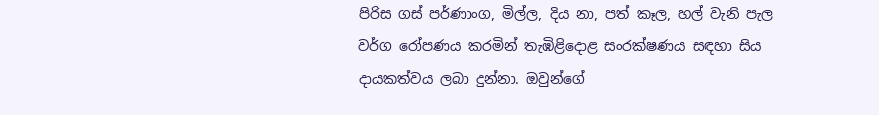පිරිස ගස් පර්ණාංග, මිල්ල, දිය නා, පත් කෑල, හල් වැනි පැල වර්ග රෝපණය කරමින් තැඹිළිදොළ සංරක්ෂණය සඳහා සිය දායකත්වය ලබා දුන්නා. ඔවුන්ගේ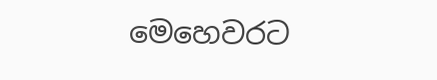මෙහෙවරට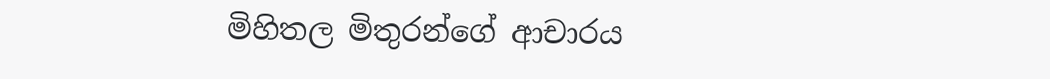මිහිතල මිතුරන්ගේ ආචාරය